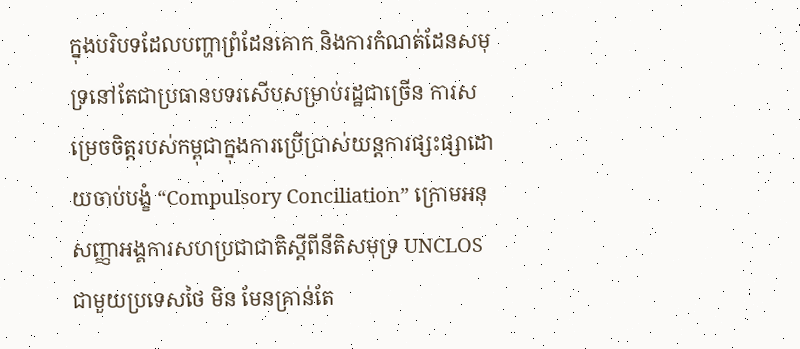ក្នុងបរិបទដែលបញ្ហាព្រំដែនគោក និងការកំណត់ដែនសមុទ្រនៅតែជាប្រធានបទរសើបសម្រាប់រដ្ឋជាច្រើន ការសម្រេចចិត្តរបស់កម្ពុជាក្នុងការប្រើប្រាស់យន្តការផ្សះផ្សាដោយចាប់បង្ខំ “Compulsory Conciliation” ក្រោមអនុសញ្ញាអង្គការសហប្រជាជាតិស្តីពីនីតិសមុទ្រ UNCLOS ជាមួយប្រទេសថៃ មិន មែនគ្រាន់តែ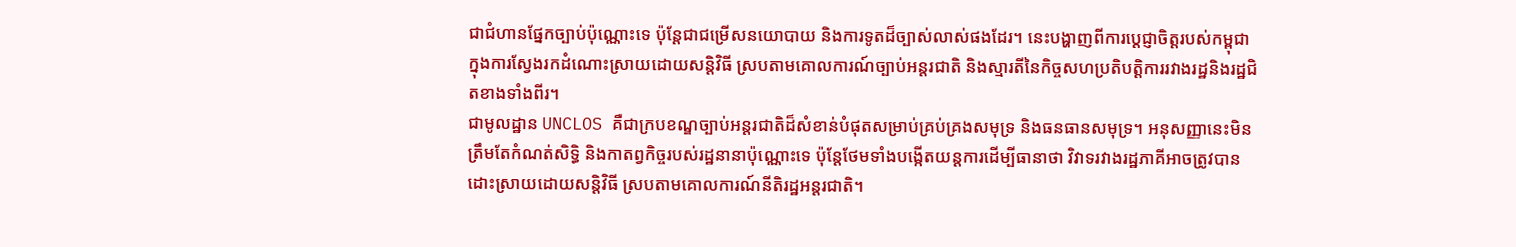ជាជំហានផ្នែកច្បាប់ប៉ុណ្ណោះទេ ប៉ុន្តែជាជម្រើសនយោបាយ និងការទូតដ៏ច្បាស់លាស់ផងដែរ។ នេះបង្ហាញពីការប្តេជ្ញាចិត្តរបស់កម្ពុជាក្នុងការស្វែងរកដំណោះស្រាយដោយសន្តិវិធី ស្របតាមគោលការណ៍ច្បាប់អន្តរជាតិ និងស្មារតីនៃកិច្ចសហប្រតិបត្តិការរវាងរដ្ឋនិងរដ្ឋជិតខាងទាំងពីរ។
ជាមូលដ្ឋាន UNCLOS គឺជាក្របខណ្ឌច្បាប់អន្តរជាតិដ៏សំខាន់បំផុតសម្រាប់គ្រប់គ្រងសមុទ្រ និងធនធានសមុទ្រ។ អនុសញ្ញានេះមិនត្រឹមតែកំណត់សិទ្ធិ និងកាតព្វកិច្ចរបស់រដ្ឋនានាប៉ុណ្ណោះទេ ប៉ុន្តែថែមទាំងបង្កើតយន្តការដើម្បីធានាថា វិវាទរវាងរដ្ឋភាគីអាចត្រូវបានដោះស្រាយដោយសន្តិវិធី ស្របតាមគោលការណ៍នីតិរដ្ឋអន្តរជាតិ។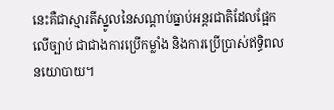នេះគឺជាស្មារតីស្នូលនៃសណ្តាប់ធ្នាប់អន្តរជាតិដែលផ្អែកលើច្បាប់ ជាជាងការប្រើកម្លាំង និងការប្រើប្រាស់ឥទ្ធិពលនយោបាយ។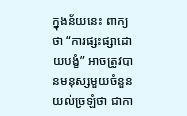ក្នុងន័យនេះ ពាក្យថា “ការផ្សះផ្សាដោយបង្ខំ” អាចត្រូវបានមនុស្សមួយចំនួនយល់ច្រឡំថា ជាកា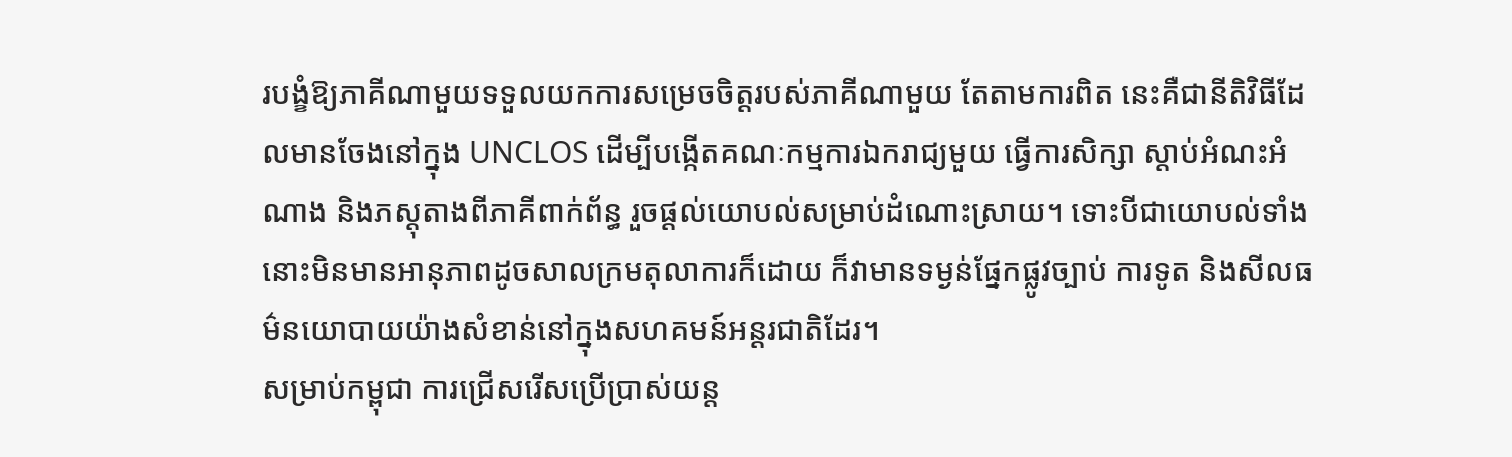របង្ខំឱ្យភាគីណាមួយទទួលយកការសម្រេចចិត្តរបស់ភាគីណាមួយ តែតាមការពិត នេះគឺជានីតិវិធីដែលមានចែងនៅក្នុង UNCLOS ដើម្បីបង្កើតគណៈកម្មការឯករាជ្យមួយ ធ្វើការសិក្សា ស្តាប់អំណះអំណាង និងភស្តុតាងពីភាគីពាក់ព័ន្ធ រួចផ្តល់យោបល់សម្រាប់ដំណោះស្រាយ។ ទោះបីជាយោបល់ទាំងនោះមិនមានអានុភាពដូចសាលក្រមតុលាការក៏ដោយ ក៏វាមានទម្ងន់ផ្នែកផ្លូវច្បាប់ ការទូត និងសីលធម៌នយោបាយយ៉ាងសំខាន់នៅក្នុងសហគមន៍អន្តរជាតិដែរ។
សម្រាប់កម្ពុជា ការជ្រើសរើសប្រើប្រាស់យន្ត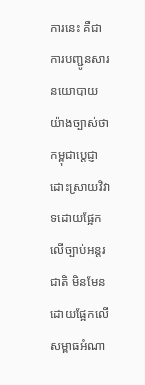ការនេះ គឺជាការបញ្ជូនសារនយោបាយយ៉ាងច្បាស់ថា កម្ពុជាប្តេជ្ញាដោះស្រាយវិវាទដោយផ្អែកលើច្បាប់អន្តរជាតិ មិនមែនដោយផ្អែកលើសម្ពាធអំណា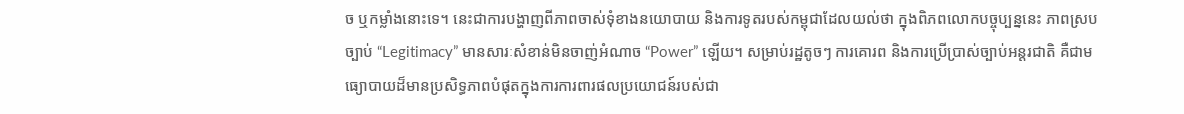ច ឬកម្លាំងនោះទេ។ នេះជាការបង្ហាញពីភាពចាស់ទុំខាងនយោបាយ និងការទូតរបស់កម្ពុជាដែលយល់ថា ក្នុងពិភពលោកបច្ចុប្បន្ននេះ ភាពស្របច្បាប់ “Legitimacy” មានសារៈសំខាន់មិនចាញ់អំណាច “Power” ឡើយ។ សម្រាប់រដ្ឋតូចៗ ការគោរព និងការប្រើប្រាស់ច្បាប់អន្តរជាតិ គឺជាមធ្យោបាយដ៏មានប្រសិទ្ធភាពបំផុតក្នុងការការពារផលប្រយោជន៍របស់ជា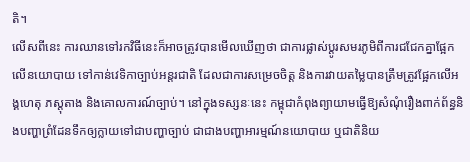តិ។
លើសពីនេះ ការឈានទៅរកវិធីនេះក៏អាចត្រូវបានមើលឃើញថា ជាការផ្លាស់ប្តូរសមរភូមិពីការជជែកគ្នាផ្អែកលើនយោបាយ ទៅកាន់វេទិកាច្បាប់អន្តរជាតិ ដែលជាការសម្រេចចិត្ត និងការវាយតម្លៃបានត្រឹមត្រូវផ្អែកលើអង្គហេតុ ភស្តុតាង និងគោលការណ៍ច្បាប់។ នៅក្នុងទស្សនៈនេះ កម្ពុជាកំពុងព្យាយាមធ្វើឱ្យសំណុំរឿងពាក់ព័ន្ធនិងបញ្ហាព្រំដែនទឹកឲ្យក្លាយទៅជាបញ្ហាច្បាប់ ជាជាងបញ្ហាអារម្មណ៍នយោបាយ ឬជាតិនិយ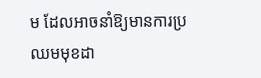ម ដែលអាចនាំឱ្យមានការប្រឈមមុខដា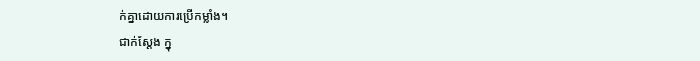ក់គ្នាដោយការប្រើកម្លាំង។
ជាក់ស្តែង ក្នុ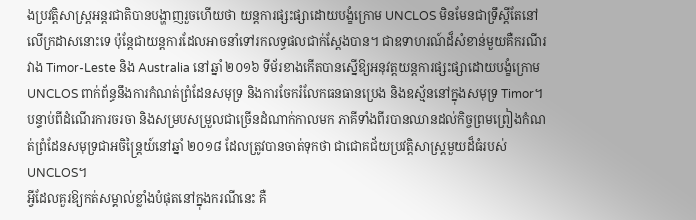ងប្រវត្តិសាស្ត្រអន្តរជាតិបានបង្ហាញរួចហើយថា យន្តការផ្សះផ្សាដោយបង្ខំក្រោម UNCLOS មិនមែនជាទ្រឹស្តីតែនៅលើក្រដាសនោះទេ ប៉ុន្តែជាយន្តការដែលអាចនាំទៅរកលទ្ធផលជាក់ស្តែងបាន។ ជាឧទាហរណ៍ដ៏សំខាន់មួយគឺករណីរវាង Timor-Leste និង Australia នៅឆ្នាំ ២០១៦ ទីម័រខាងកើតបានស្នើឱ្យអនុវត្តយន្តការផ្សះផ្សាដោយបង្ខំក្រោម UNCLOS ពាក់ព័ន្ធនឹងការកំណត់ព្រំដែនសមុទ្រ និងការចែករំលែកធនធានប្រេង និងឧស្ម័ននៅក្នុងសមុទ្រ Timor។ បន្ទាប់ពីដំណើរការចរចា និងសម្របសម្រួលជាច្រើនដំណាក់កាលមក ភាគីទាំងពីរបានឈានដល់កិច្ចព្រមព្រៀងកំណត់ព្រំដែនសមុទ្រជាអចិន្ត្រៃយ៍នៅឆ្នាំ ២០១៨ ដែលត្រូវបានចាត់ទុកថា ជាជោគជ័យប្រវត្តិសាស្ត្រមួយដ៏ធំរបស់ UNCLOS។
អ្វីដែលគួរឱ្យកត់សម្គាល់ខ្លាំងបំផុតនៅក្នុងករណីនេះ គឺ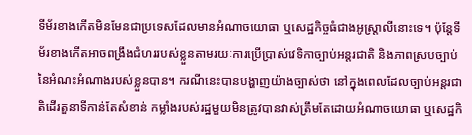ទីម័រខាងកើតមិនមែនជាប្រទេសដែលមានអំណាចយោធា ឬសេដ្ឋកិច្ចធំជាងអូស្ត្រាលីនោះទេ។ ប៉ុន្តែទីម័រខាងកើតអាចពង្រឹងជំហររបស់ខ្លួនតាមរយៈការប្រើប្រាស់វេទិកាច្បាប់អន្តរជាតិ និងភាពស្របច្បាប់នៃអំណះអំណាងរបស់ខ្លួនបាន។ ករណីនេះបានបង្ហាញយ៉ាងច្បាស់ថា នៅក្នុងពេលដែលច្បាប់អន្តរជាតិដើរតួនាទីកាន់តែសំខាន់ កម្លាំងរបស់រដ្ឋមួយមិនត្រូវបានវាស់ត្រឹមតែដោយអំណាចយោធា ឬសេដ្ឋកិ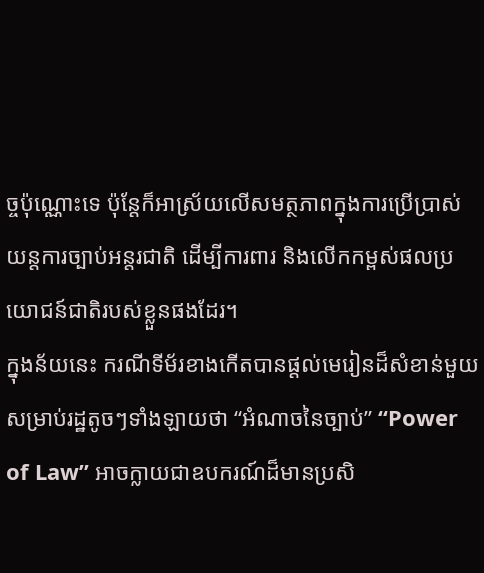ច្ចប៉ុណ្ណោះទេ ប៉ុន្តែក៏អាស្រ័យលើសមត្ថភាពក្នុងការប្រើប្រាស់យន្តការច្បាប់អន្តរជាតិ ដើម្បីការពារ និងលើកកម្ពស់ផលប្រយោជន៍ជាតិរបស់ខ្លួនផងដែរ។
ក្នុងន័យនេះ ករណីទីម័រខាងកើតបានផ្តល់មេរៀនដ៏សំខាន់មួយសម្រាប់រដ្ឋតូចៗទាំងឡាយថា “អំណាចនៃច្បាប់” “Power of Law” អាចក្លាយជាឧបករណ៍ដ៏មានប្រសិ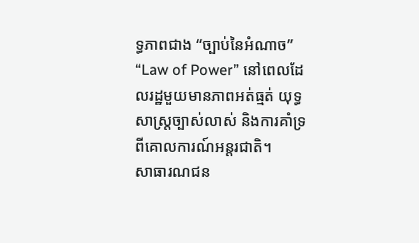ទ្ធភាពជាង “ច្បាប់នៃអំណាច” “Law of Power” នៅពេលដែលរដ្ឋមួយមានភាពអត់ធ្មត់ យុទ្ធសាស្ត្រច្បាស់លាស់ និងការគាំទ្រពីគោលការណ៍អន្តរជាតិ។
សាធារណជន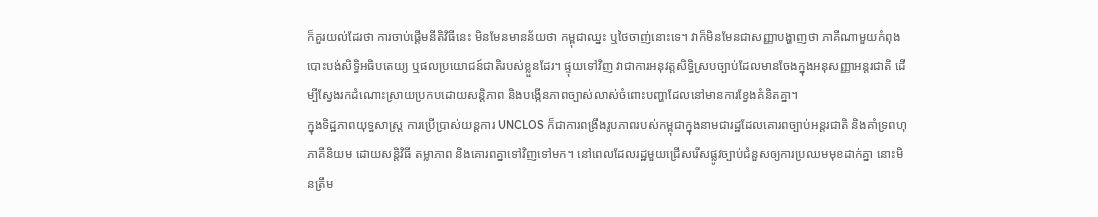ក៏គួរយល់ដែរថា ការចាប់ផ្តើមនីតិវិធីនេះ មិនមែនមានន័យថា កម្ពុជាឈ្នះ ឬថៃចាញ់នោះទេ។ វាក៏មិនមែនជាសញ្ញាបង្ហាញថា ភាគីណាមួយកំពុងបោះបង់សិទ្ធិអធិបតេយ្យ ឬផលប្រយោជន៍ជាតិរបស់ខ្លួនដែរ។ ផ្ទុយទៅវិញ វាជាការអនុវត្តសិទ្ធិស្របច្បាប់ដែលមានចែងក្នុងអនុសញ្ញាអន្តរជាតិ ដើម្បីស្វែងរកដំណោះស្រាយប្រកបដោយសន្តិភាព និងបង្កើនភាពច្បាស់លាស់ចំពោះបញ្ហាដែលនៅមានការខ្វែងគំនិតគ្នា។
ក្នុងទិដ្ឋភាពយុទ្ធសាស្ត្រ ការប្រើប្រាស់យន្តការ UNCLOS ក៏ជាការពង្រឹងរូបភាពរបស់កម្ពុជាក្នុងនាមជារដ្ឋដែលគោរពច្បាប់អន្តរជាតិ និងគាំទ្រពហុភាគីនិយម ដោយសន្តិវិធី តម្លាភាព និងគោរពគ្នាទៅវិញទៅមក។ នៅពេលដែលរដ្ឋមួយជ្រើសរើសផ្លូវច្បាប់ជំនួសឲ្យការប្រឈមមុខដាក់គ្នា នោះមិនត្រឹម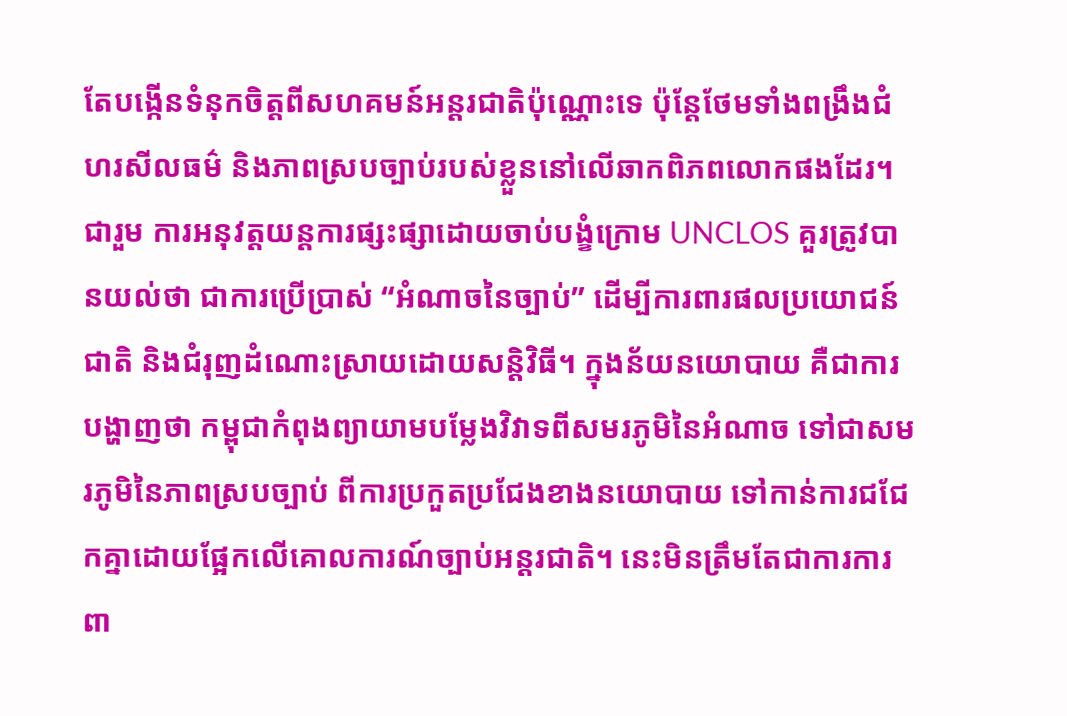តែបង្កើនទំនុកចិត្តពីសហគមន៍អន្តរជាតិប៉ុណ្ណោះទេ ប៉ុន្តែថែមទាំងពង្រឹងជំហរសីលធម៌ និងភាពស្របច្បាប់របស់ខ្លួននៅលើឆាកពិភពលោកផងដែរ។
ជារួម ការអនុវត្តយន្តការផ្សះផ្សាដោយចាប់បង្ខំក្រោម UNCLOS គួរត្រូវបានយល់ថា ជាការប្រើប្រាស់ “អំណាចនៃច្បាប់” ដើម្បីការពារផលប្រយោជន៍ជាតិ និងជំរុញដំណោះស្រាយដោយសន្តិវិធី។ ក្នុងន័យនយោបាយ គឺជាការបង្ហាញថា កម្ពុជាកំពុងព្យាយាមបម្លែងវិវាទពីសមរភូមិនៃអំណាច ទៅជាសមរភូមិនៃភាពស្របច្បាប់ ពីការប្រកួតប្រជែងខាងនយោបាយ ទៅកាន់ការជជែកគ្នាដោយផ្អែកលើគោលការណ៍ច្បាប់អន្តរជាតិ។ នេះមិនត្រឹមតែជាការការពា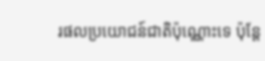រផលប្រយោជន៍ជាតិប៉ុណ្ណោះទេ ប៉ុន្តែ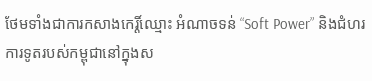ថែមទាំងជាការកសាងកេរ្តិ៍ឈ្មោះ អំណាចទន់ “Soft Power” និងជំហរការទូតរបស់កម្ពុជានៅក្នុងស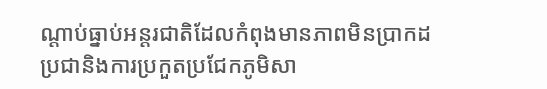ណ្តាប់ធ្នាប់អន្តរជាតិដែលកំពុងមានភាពមិនប្រាកដប្រជានិងការប្រកួតប្រជែកភូមិសា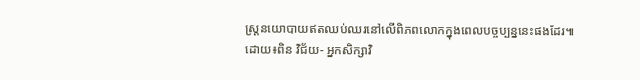ស្ត្រនយោបាយឥតឈប់ឈរនៅលើពិភពលោកក្នុងពេលបច្ចប្បន្ននេះផងដែរ៕
ដោយ៖ពិន វិជ័យ- អ្នកសិក្សាវិ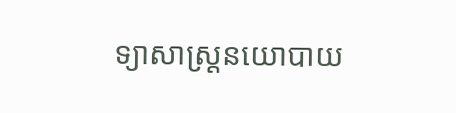ទ្យាសាស្ត្រនយោបាយ